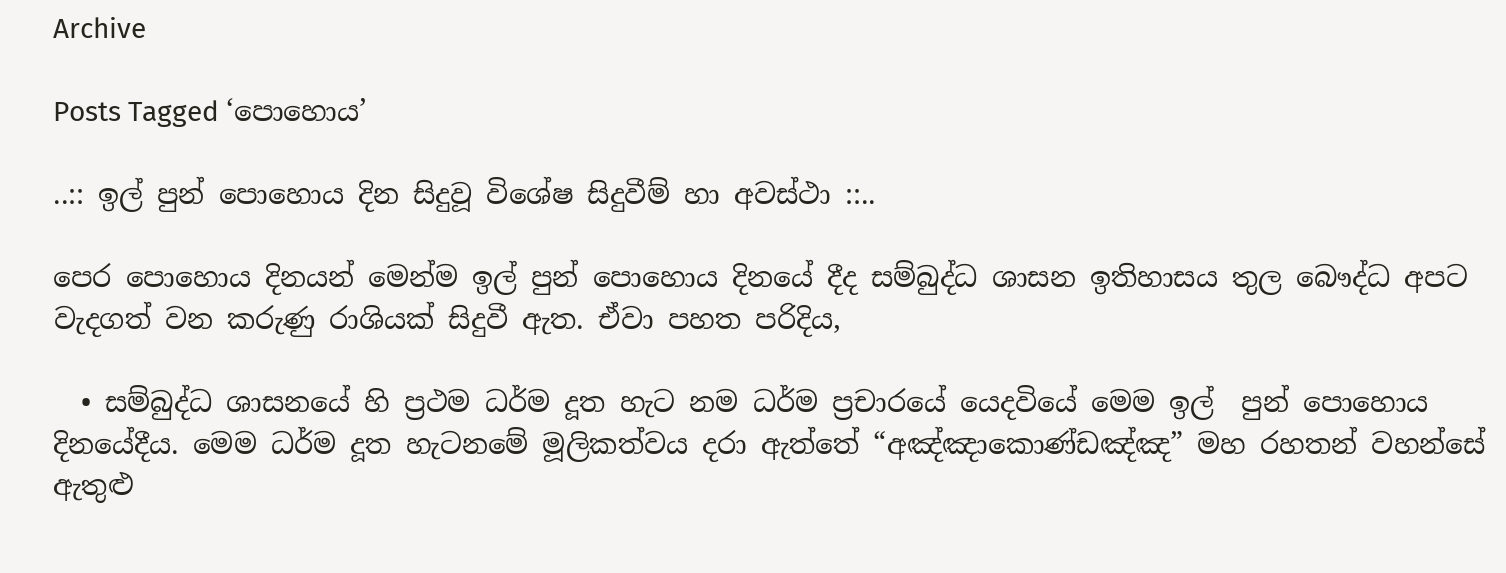Archive

Posts Tagged ‘පොහොය’

..:: ඉල් පුන් පොහොය දින සිදුවූ විශේෂ සිදුවීම් හා අවස්ථා ::..

පෙර පොහොය දිනයන් මෙන්ම ඉල් පුන් පොහොය දිනයේ දීද සම්බුද්ධ ශාසන ඉතිහාසය තුල බෞද්ධ අපට වැදගත් වන කරුණු රාශියක් සිදුවී ඇත. ඒවා පහත පරිදිය,

  • සම්බුද්ධ ශාසනයේ හි ප්‍රථම ධර්ම දූත හැට නම ධර්ම ප්‍රචාරයේ යෙදවියේ මෙම ඉල්  පුන් පොහොය දිනයේදීය. මෙම ධර්ම දූත හැටනමේ මූලිකත්වය දරා ඇත්තේ “අඤ්ඤාකොණ්ඩඤ්ඤ” මහ රහතන් වහන්සේ ඇතුළු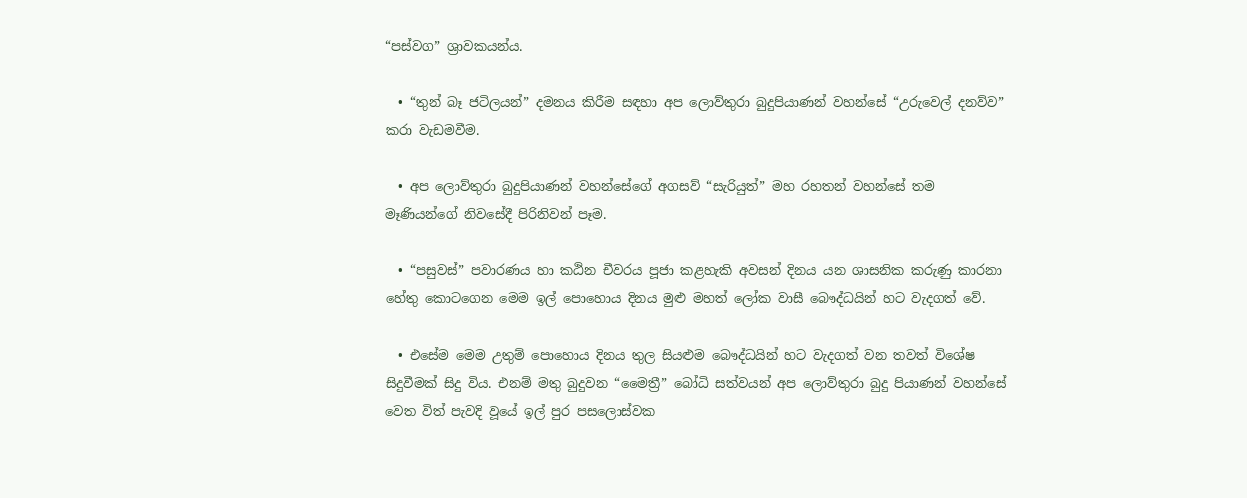“පස්වග” ශ්‍රාවකයන්ය.

  • “තුන් බෑ ජටිලයන්” දමනය කිරීම සඳහා අප ලොව්තුරා බුදුපියාණන් වහන්සේ “උරුවෙල් දනව්ව” කරා වැඩමවීම.

  • අප ලොව්තුරා බුදුපියාණන් වහන්සේගේ අගසව් “සැරියුත්” මහ රහතන් වහන්සේ තම මෑණියන්ගේ නිවසේදී පිරිනිවන් පෑම.

  • “පසුවස්” පවාරණය හා කඨින චීවරය පූජා කළහැකි අවසන් දිනය යන ශාසනික කරුණු කාරනා හේතු කොටගෙන මෙම ඉල් පොහොය දිනය මුළු මහත් ලෝක වාසී බෞද්ධයින් හට වැදගත් වේ.

  • එසේම මෙම උතුම් පොහොය දිනය තුල සියළුම බෞද්ධයින් හට වැදගත් වන තවත් විශේෂ සිදුවීමක් සිදු විය. එනම් මතු බුදුවන “මෛත්‍රී” බෝධි සත්වයන් අප ලොව්තුරා බුදු පියාණන් වහන්සේ වෙත විත් පැවදි වූයේ ඉල් පුර පසලොස්වක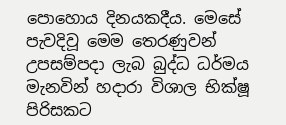පොහොය දිනයකදීය. මෙසේ පැවදිවූ මෙම තෙරණුවන් උපසම්පදා ලැබ බුද්ධ ධර්මය මැනවින් හදාරා විශාල භික්ෂූ පිරිසකට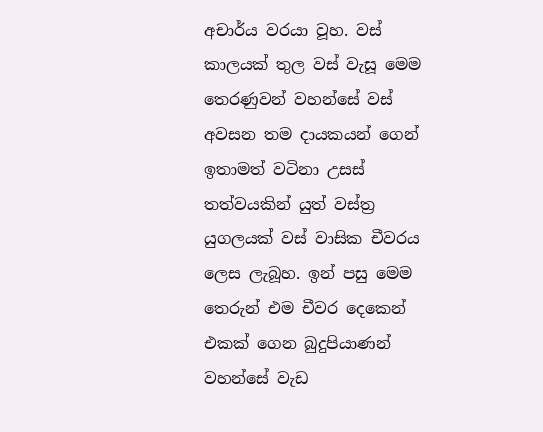අචාර්ය වරයා වූහ. වස් කාලයක් තුල වස් වැසූ මෙම තෙරණුවන් වහන්සේ වස් අවසන තම දායකයන් ගෙන් ඉතාමත් වටිනා උසස් තත්වයකින් යුත් වස්ත්‍ර යුගලයක් වස් වාසික චීවරය ලෙස ලැබූහ. ඉන් පසු මෙම තෙරුන් එම චීවර දෙකෙන් එකක් ගෙන බුදුපියාණන් වහන්සේ වැඩ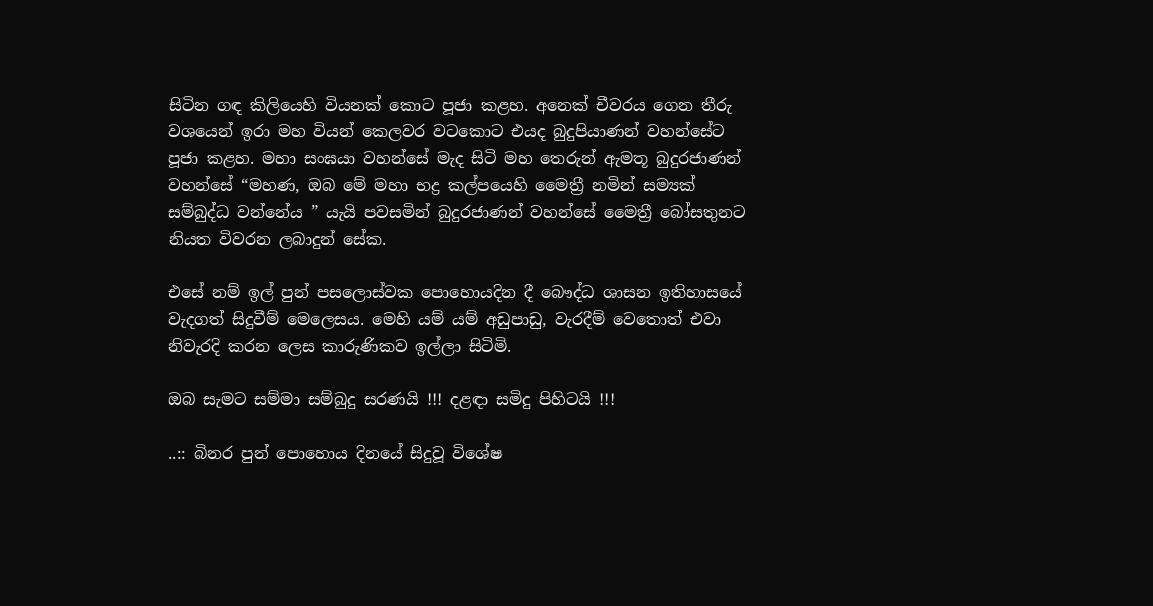සිටින ගඳ කිලියෙහි වියනක් කොට පූජා කළහ. අනෙක් චීවරය ගෙන තීරු වශයෙන් ඉරා මහ වියන් කෙලවර වටකොට එයද බුදුපියාණන් වහන්සේට පූජා කළහ. මහා සංඝයා වහන්සේ මැද සිටි මහ තෙරුන් ඇමතූ බුදුරජාණන් වහන්සේ “මහණ, ඔබ මේ මහා භද්‍ර කල්පයෙහි මෛත්‍රී නමින් සම්‍යක් සම්බුද්ධ වන්නේය ” යැයි පවසමින් බුදුරජාණන් වහන්සේ මෛත්‍රී බෝසතුනට නියත විවරන ලබාදුන් සේක.

එසේ නම් ඉල් පුන් පසලොස්වක පොහොයදින දී බෞද්ධ ශාසන ඉතිහාසයේ වැදගත් සිදුවීම් මෙලෙසය. මෙහි යම් යම් අඩුපාඩු, වැරදීම් වෙතොත් එවා නිවැරදි කරන ලෙස කාරුණිකව ඉල්ලා සිටිමි.

ඔබ සැමට සම්මා සම්බුදු සරණයි !!! දළඳා සමිදු පිහිටයි !!!

..:: බිනර පුන් පොහොය දිනයේ සිදුවූ විශේෂ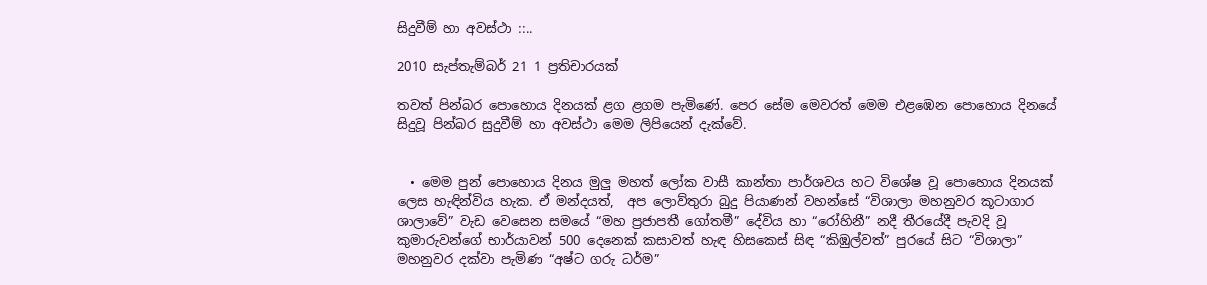සිදුවීම් හා අවස්ථා ::..

2010 සැප්තැම්බර් 21 1 ප්‍රතිචාරයක්

තවත් පින්බර පොහොය දිනයක් ළග ළගම පැමිණේ. පෙර සේම මෙවරත් මෙම එළඹෙන පොහොය දිනයේ සිදුවූ පින්බර සුදුවීම් හා අවස්ථා මෙම ලිපියෙන් දැක්වේ.


  • මෙම පුන් පොහොය දිනය මුලු මහත් ලෝක වාසී කාන්තා පාර්ශවය හට විශේෂ වූ පොහොය දිනයක් ලෙස හැඳින්විය හැක. ඒ මන්දයත්,  අප ලොව්තුරා බුදු පියාණන් වහන්සේ “විශාලා මහනුවර කූටාගාර ශාලාවේ” වැඩ වෙසෙන සමයේ “මහ ප්‍රජාපතී ගෝතමී” දේවිය හා “රෝහිනී” නදී තීරයේදී පැවදි වූ කුමාරුවන්ගේ භාර්යාවන් 500 දෙනෙක් කසාවත් හැඳ හිසකෙස් සිඳ “කිඹුල්වත්” පුරයේ සිට “විශාලා” මහනුවර දක්වා පැමිණ “අෂ්ට ගරු ධර්ම”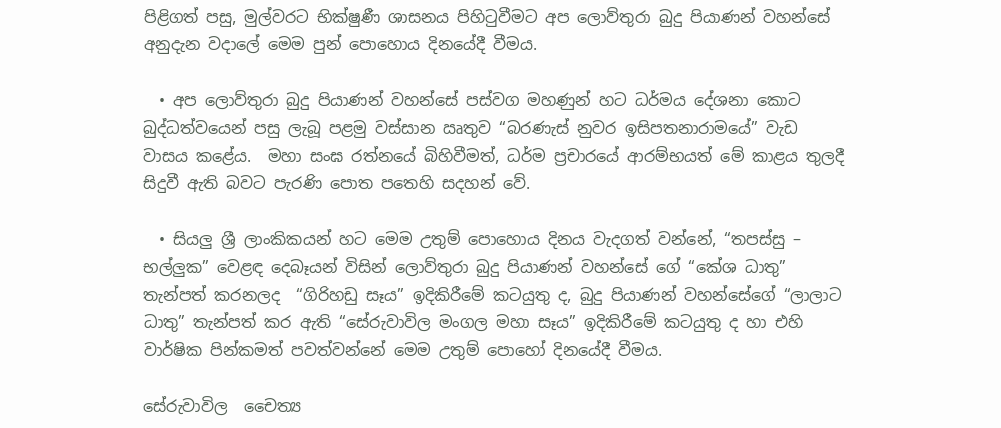පිළිගත් පසු, මුල්වරට භික්ෂුණී ශාසනය පිහිටුවීමට අප ලොව්තුරා බුදු පියාණන් වහන්සේ අනුදැන වදාලේ මෙම පුන් පොහොය දිනයේදී වීමය.

  • අප ලොව්තුරා බුදු පියාණන් වහන්සේ පස්වග මහණුන් හට ධර්මය දේශනා කොට බුද්ධත්වයෙන් පසු ලැබූ පළමු වස්සාන ඍතුව “බරණැස් නුවර ඉසිපතනාරාමයේ” වැඩ වාසය කළේය.  මහා සංඝ රත්නයේ බිහිවීමත්, ධර්ම ප්‍රචාරයේ ආරම්භයත් මේ කාළය තුලදී  සිදුවී ඇති බවට පැරණි පොත පතෙහි සදහන් වේ.

  • සියලු ශ්‍රී ලාංකිකයන් හට මෙම උතුම් පොහොය දිනය වැදගත් වන්නේ, “තපස්සු – භල්ලුක” වෙළඳ දෙබෑයන් විසින් ලොව්තුරා බුදු පියාණන් වහන්සේ ගේ “කේශ ධාතු” තැන්පත් කරනලද  “ගිරිහඩු සෑය” ඉදිකිරීමේ කටයුතු ද, බුදු පියාණන් වහන්සේගේ “ලාලාට ධාතු” තැන්පත් කර ඇති “සේරුවාවිල මංගල මහා සෑය” ඉදිකිරීමේ කටයුතු ද හා එහි වාර්ෂික පින්කමත් පවත්වන්නේ මෙම උතුම් පොහෝ දිනයේදී වීමය.

සේරුවාවිල  චෛත්‍ය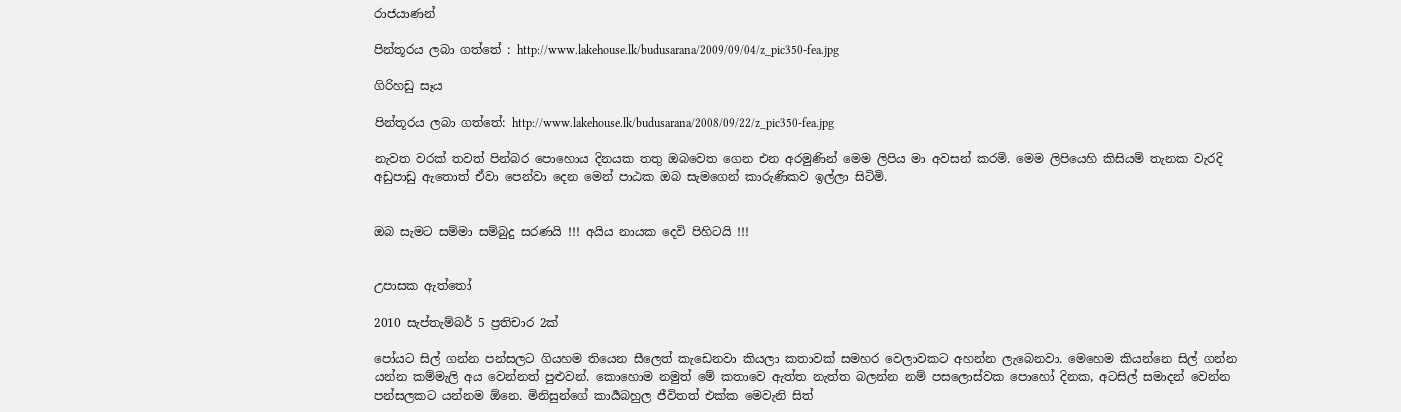රාජයාණන්

පින්තූරය ලබා ගත්තේ : http://www.lakehouse.lk/budusarana/2009/09/04/z_pic350-fea.jpg

ගිරිහඩු සෑය

පින්තූරය ලබා ගත්තේ: http://www.lakehouse.lk/budusarana/2008/09/22/z_pic350-fea.jpg

නැවත වරක් තවත් පින්බර පොහොය දිනයක තතු ඔබවෙත ගෙන එන අරමුණින් මෙම ලිපිය මා අවසන් කරමි. මෙම ලිපියෙහි කිසියම් තැනක වැරදි අඩුපාඩු ඇතොත් ඒවා පෙන්වා දෙන මෙන් පාඨක ඔබ සැමගෙන් කාරුණිකව ඉල්ලා සිටිමි.


ඔබ සැමට සම්මා සම්බුදු සරණයි !!! අයිය නායක දෙවි පිහිටයි !!!


උපාසක ඇත්තෝ

2010 සැප්තැම්බර් 5 ප්‍රතිචාර 2ක්

පෝයට සිල් ගන්න පන්සලට ගියහම තියෙන සීලෙත් කැඩෙනවා කියලා කතාවක් සමහර වෙලාවකට අහන්න ලැබෙනවා. මෙහෙම කියන්නෙ සිල් ගන්න යන්න කම්මැලි අය වෙන්නත් පුළුවන්. කොහොම නමුත් මේ කතාවෙ ඇත්ත නැත්ත බලන්න නම් පසලොස්වක පොහෝ දිනක, අටසිල් සමාදන් වෙන්න පන්සලකට යන්නම ඕනෙ. මිනිසුන්ගේ කාර්‍යබහුල ජීවිතත් එක්ක මෙවැනි සිත්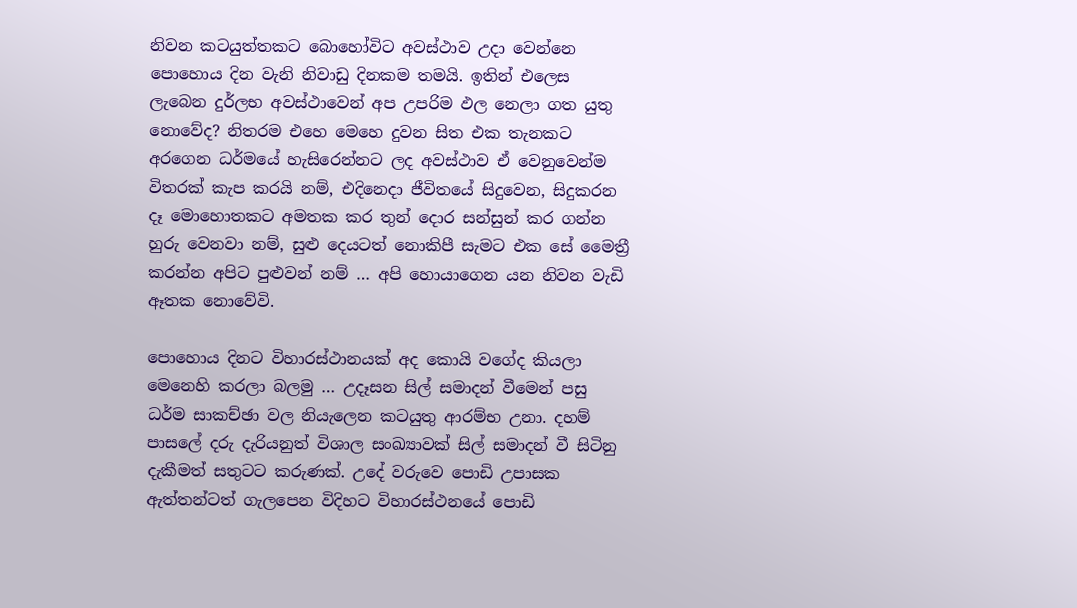නිවන කටයුත්තකට බොහෝවිට අවස්ථාව උදා වෙන්නෙ පොහොය දින වැනි නිවාඩු දිනකම තමයි. ඉතින් එලෙස ලැබෙන දුර්ලභ අවස්ථාවෙන් අප උපරිම ඵල නෙලා ගත යුතු නොවේද? නිතරම එහෙ මෙහෙ දුවන සිත එක තැනකට අරගෙන ධර්මයේ හැසිරෙන්නට ලද අවස්ථාව ඒ වෙනුවෙන්ම විතරක් කැප කරයි නම්, එදිනෙදා ජීවිතයේ සිදුවෙන, සිදුකරන දෑ මොහොතකට අමතක කර තුන් දොර සන්සුන් කර ගන්න හුරු වෙනවා නම්, සුළු දෙයටත් නොකිපී සැමට එක සේ මෛත්‍රී කරන්න අපිට පුළුවන් නම් … අපි හොයාගෙන යන නිවන වැඩි ඈතක නොවේවි.

පොහොය දිනට විහාරස්ථානයක් අද කොයි වගේද කියලා මෙනෙහි කරලා බලමු … උදෑසන සිල් සමාදන් වීමෙන් පසු ධර්ම සාකච්ඡා වල නියැලෙන කටයුතු ආරම්භ උනා. දහම් පාසලේ දරු දැරියනුත් විශාල සංඛ්‍යාවක් සිල් සමාදන් වී සිටිනු දැකීමත් සතුටට කරුණක්. උදේ වරුවෙ පොඩි උපාසක ඇත්තන්ටත් ගැලපෙන විදිහට විහාරස්ථනයේ පොඩි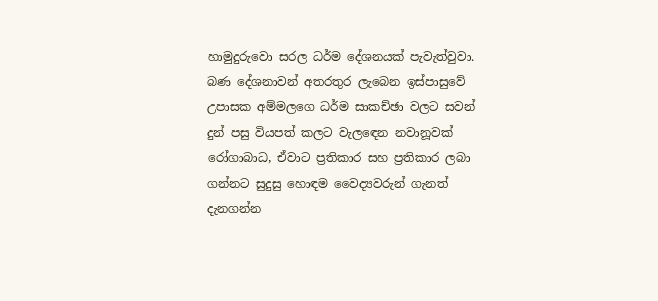හාමුදුරුවො සරල ධර්ම දේශනයක් පැවැත්වුවා. බණ දේශනාවන් අතරතුර ලැබෙන ඉස්පාසුවේ උපාසක අම්මලගෙ ධර්ම සාකච්ඡා වලට සවන් දුන් පසු වියපත් කලට වැලඳෙන නවානූවක් රෝගාබාධ, ඒවාට ප්‍රතිකාර සහ ප්‍රතිකාර ලබා ගන්නට සුදුසු හොඳම වෛද්‍යවරුන් ගැනත් දැනගන්න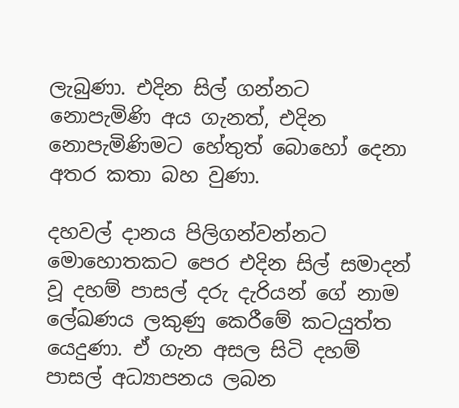ලැබුණා. එදින සිල් ගන්නට නොපැමිණි අය ගැනත්, එදින නොපැමිණිමට හේතුත් බොහෝ දෙනා අතර කතා බහ වුණා.

දහවල් දානය පිලිගන්වන්නට මොහොතකට පෙර එදින සිල් සමාදන් වූ දහම් පාසල් දරු දැරියන් ගේ නාම ලේඛණය ලකුණු කෙරීමේ කටයුත්ත යෙදුණා. ඒ ගැන අසල සිටි දහම් පාසල් අධ්‍යාපනය ලබන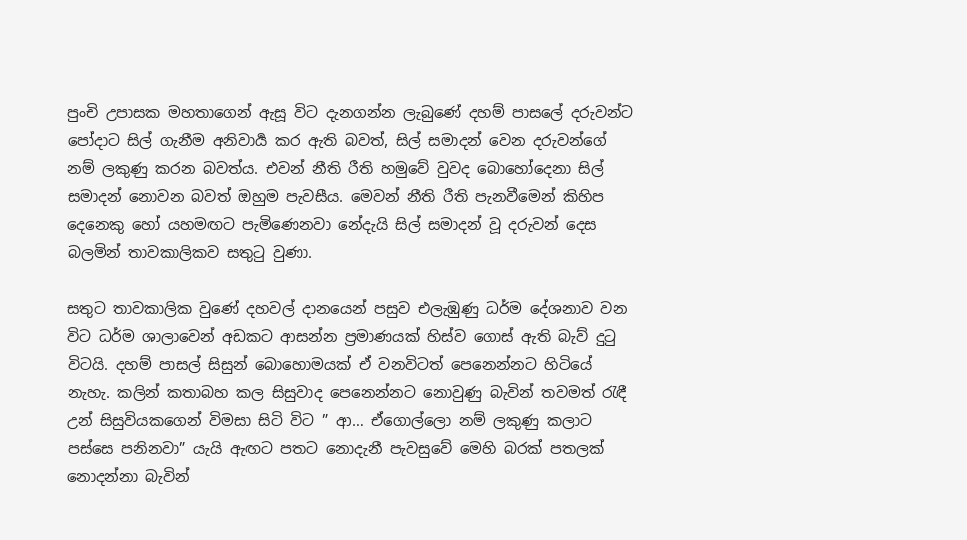පුංචි උපාසක මහතාගෙන් ඇසූ විට දැනගන්න ලැබුණේ දහම් පාසලේ දරුවන්ට පෝදාට සිල් ගැනීම අනිවාර්‍ය කර ඇති බවත්, සිල් සමාදන් වෙන දරුවන්ගේ නම් ලකුණු කරන බවත්ය. එවන් නීති රීති හමුවේ වුවද බොහෝදෙනා සිල් සමාදන් නොවන බවත් ඔහුම පැවසීය. මෙවන් නීති රීති පැනවීමෙන් කිහිප දෙනෙකු හෝ යහමඟට පැමිණෙනවා නේදැයි සිල් සමාදන් වූ දරුවන් දෙස බලමින් තාවකාලිකව සතුටු වුණා.

සතුට තාවකාලික වුණේ දහවල් දානයෙන් පසුව එලැඹුණු ධර්ම දේශනාව වන විට ධර්ම ශාලාවෙන් අඩකට ආසන්න ප්‍රමාණයක් හිස්ව ගොස් ඇති බැව් දුටු විටයි. දහම් පාසල් සිසුන් බොහොමයක් ඒ වනවිටත් පෙනෙන්නට හිටියේ නැහැ. කලින් කතාබහ කල සිසුවාද පෙනෙන්නට නොවුණු බැවින් තවමත් රැඳී උන් සිසුවියකගෙන් විමසා සිටි විට ” ආ… ඒගොල්ලො නම් ලකුණු කලාට පස්සෙ පනිනවා” යැයි ඇඟට පතට නොදැනී පැවසුවේ මෙහි බරක් පතලක් නොදන්නා බැවින්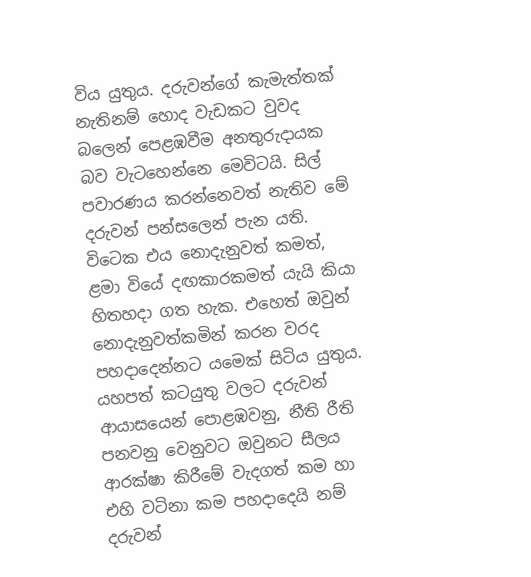විය යුතුය. දරුවන්ගේ කැමැත්තක් නැතිනම් හොද වැඩකට වුවද බලෙන් පෙළඹවීම අනතුරුදායක බව වැටහෙන්නෙ මෙවිටයි. සිල් පවාරණය කරන්නෙවත් නැතිව මේ දරුවන් පන්සලෙන් පැන යති. විටෙක එය නොදැනුවත් කමත්, ළමා වියේ දඟකාරකමත් යැයි කියා හිතහදා ගත හැක. එහෙත් ඔවුන් නොදැනුවත්කමින් කරන වරද පහදාදෙන්නට යමෙක් සිටිය යුතුය. යහපත් කටයුතු වලට දරුවන් ආයාසයෙන් පොළඹවනු, නීති රීති පනවනු වෙනුවට ඔවුනට සීලය ආරක්ෂා කිරීමේ වැදගත් කම හා එහි වටිනා කම පහදාදෙයි නම් දරුවන්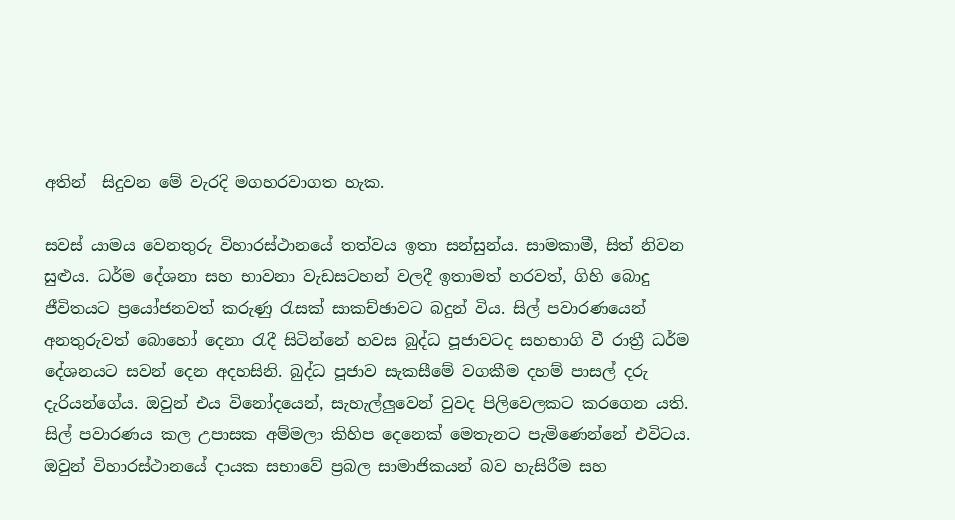අතින්  සිදුවන මේ වැරදි මගහරවාගත හැක.

සවස් යාමය වෙනතුරු විහාරස්ථානයේ තත්වය ඉතා සන්සුන්ය. සාමකාමී, සිත් නිවන සුළුය. ධර්ම දේශනා සහ භාවනා වැඩසටහන් වලදී ඉතාමත් හරවත්, ගිහි බොදු ජීවිතයට ප්‍රයෝජනවත් කරුණු රැසක් සාකච්ඡාවට බදුන් විය. සිල් පවාරණයෙන් අනතුරුවත් බොහෝ දෙනා රැදී සිටින්නේ හවස බුද්ධ පූජාවටද සහභාගි වී රාත්‍රී ධර්ම දේශනයට සවන් දෙන අදහසිනි. බුද්ධ පූජාව සැකසීමේ වගකීම දහම් පාසල් දරු දැරියන්ගේය. ඔවුන් එය විනෝදයෙන්, සැහැල්ලුවෙන් වුවද පිලිවෙලකට කරගෙන යති. සිල් පවාරණය කල උපාසක අම්මලා කිහිප දෙනෙක් මෙතැනට පැමිණෙන්නේ එවිටය. ඔවුන් විහාරස්ථානයේ දායක සභාවේ ප්‍රබල සාමාජිකයන් බව හැසිරීම සහ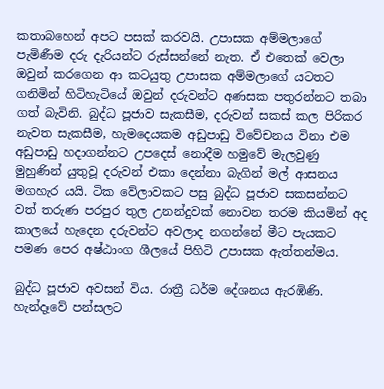කතාබහෙන් අපට පසක් කරවයි. උපාසක අම්මලාගේ පැමිණීම දරු දැරියන්ට රුස්සන්නේ නැත. ඒ එතෙක් වෙලා ඔවුන් කරගෙන ආ කටයුතු උපාසක අම්මලාගේ යටතට ගනිමින් හිටිහැටියේ ඔවුන් දරුවන්ට අණසක පතුරන්නට තබා ගත් බැවිනි. බුද්ධ පූජාව සැකසීම, දරුවන් සකස් කල පිරිකර නැවත සැකසීම, හැමදෙයකම අඩුපාඩු විවේචනය විනා එම අඩුපාඩු හදාගන්නට උපදෙස් නොදීම හමුවේ මැලවුණු මුහුණින් යුතුවූ දරුවන් එකා දෙන්නා බැගින් මල් ආසනය මගහැර යයි. ටික වේලාවකට පසු බුද්ධ පූජාව සකසන්නට වත් තරුණ පරපුර තුල උනන්දුවක් නොවන තරම කියමින් අද කාලයේ හැදෙන දරුවන්ට අවලාද නගන්නේ මීට පැයකට පමණ පෙර අෂ්ඨාංග ශීලයේ පිහිටි උපාසක ඇත්තන්මය.

බුද්ධ පූජාව අවසන් විය. රාත්‍රී ධර්ම දේශනය ඇරඹිණි. හැන්දෑවේ පන්සලට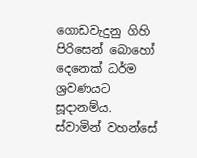ගොඩවැදුනු ගිහි පිරිසෙන් බොහෝ දෙනෙක් ධර්ම ශ්‍රවණයට සූදානම්ය. ස්වාමින් වහන්සේ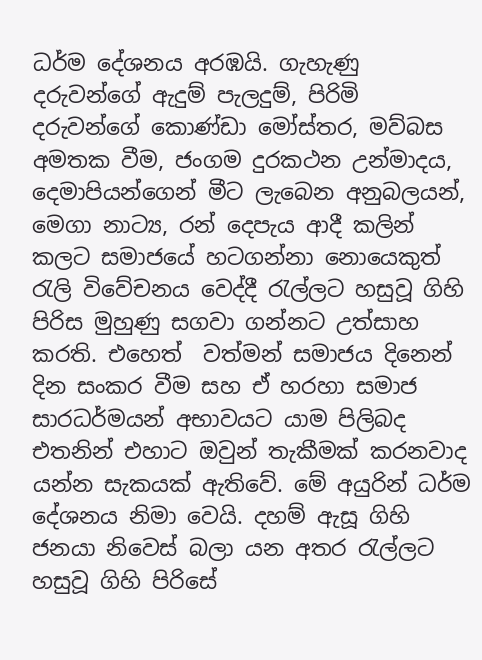ධර්ම දේශනය අරඹයි. ගැහැණු දරුවන්ගේ ඇදුම් පැලදුම්, පිරිමි දරුවන්ගේ කොණ්ඩා මෝස්තර, මව්බස අමතක වීම, ජංගම දුරකථන උන්මාදය, දෙමාපියන්ගෙන් මීට ලැබෙන අනුබලයන්, මෙගා නාට්‍ය, රන් දෙපැය ආදී කලින් කලට සමාජයේ හටගන්නා නොයෙකුත් රැලි විවේචනය වෙද්දී රැල්ලට හසුවූ ගිහි පිරිස මුහුණු සගවා ගන්නට උත්සාහ කරති. එහෙත්  වත්මන් සමාජය දිනෙන් දින සංකර වීම සහ ඒ හරහා සමාජ සාරධර්මයන් අභාවයට යාම පිලිබද එතනින් එහාට ඔවුන් තැකීමක් කරනවාද යන්න සැකයක් ඇතිවේ. මේ අයුරින් ධර්ම දේශනය නිමා වෙයි. දහම් ඇසූ ගිහි ජනයා නිවෙස් බලා යන අතර රැල්ලට හසුවූ ගිහි පිරිසේ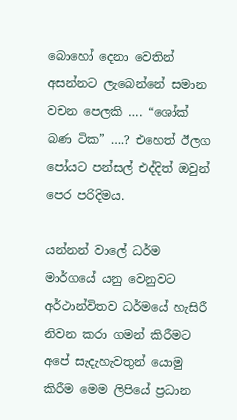බොහෝ දෙනා වෙතින් අසන්නට ලැබෙන්නේ සමාන වචන පෙලකි …. “ශෝක් බණ ටික” ….? එහෙත් ඊලග පෝයට පන්සල් එද්දිත් ඔවුන් පෙර පරිදිමය.

යන්නන් වාලේ ධර්ම මාර්ගයේ යනු වෙනුවට අර්ථාන්විතව ධර්මයේ හැසිරී නිවන කරා ගමන් කිරීමට අපේ සැදැහැවතුන් යොමු කිරීම මෙම ලිපියේ ප්‍රධාන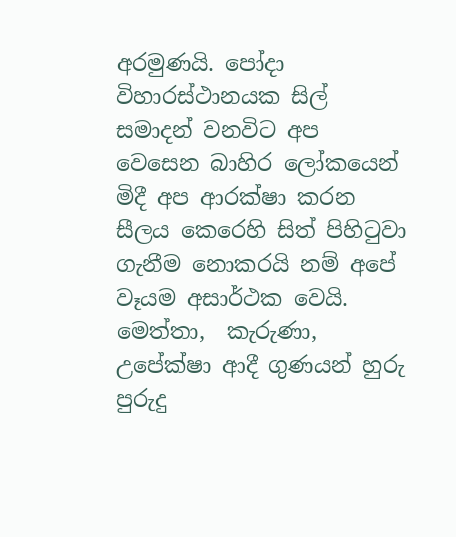අරමුණයි. පෝදා  විහාරස්ථානයක සිල් සමාදන් වනවිට අප වෙසෙන බාහිර ලෝකයෙන් මිදී අප ආරක්ෂා කරන සීලය කෙරෙහි සිත් පිහිටුවා ගැනීම නොකරයි නම් අපේ වෑයම අසාර්ථක වෙයි. මෙත්තා,  කැරුණා, උපේක්ෂා ආදී ගුණයන් හුරු පුරුදු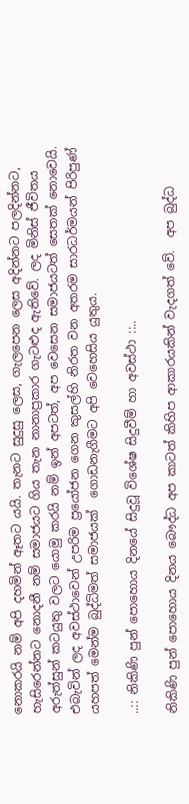නොකරයි නම් අපි දහමින් ඈතට යයි. තැනට සුදුසු ලෙස, ගැලපෙන ලෙස අදින්නට පලදින්නට, හැසිරෙන්නට නොදනී නම් සමාජයට ගිය තැන නානාප්‍රකාර ගැටළුද ඇතිවේ. ලද මිනිස් ජීවිතය අරුත්සුන් කටයුතු වලට යොමු කරයි නම් ඉන් අපටත්, අප වෙසෙන සමාජයටත් සෙතක් නොවෙයි.  එබැවින් ලද අවස්ථාවෙන් උපරිම ප්‍රයෝජන ගෙන කුසල්හි නිරත වන අතරම සාරධර්මයන් පිරිපුණ් යහපත් මෙන්ම බුද්ධිමත් සමාජයක්  ගොඩනැගීමට අපි වෙහෙසිය යුතුය.

..:: නිකිණි පුන් පොහොය දිනයේ සිදුවූ විශේෂ සිදුවීම් හා අවස්ථා ::..

නිකිණි පුන් පොහොය දිනය බෞද්ධ අප කාටත් කිහිප ආකාරයකින් වැදගත් වේ.  අප බුද්ධ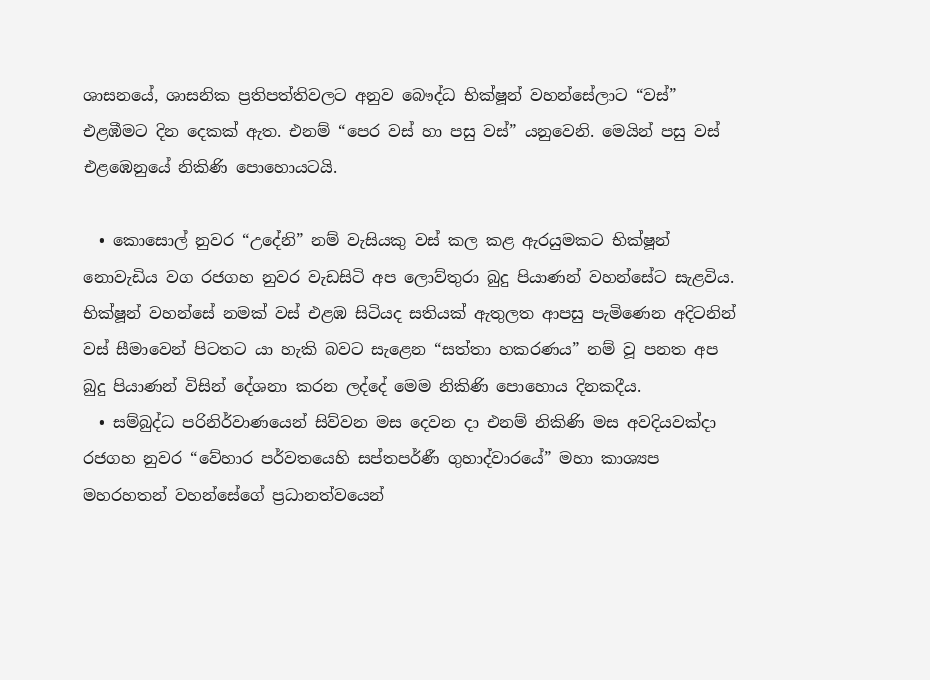ශාසනයේ, ශාසනික ප්‍රතිපත්තිවලට අනුව බෞද්ධ භික්ෂූන් වහන්සේලාට “වස්” එළඹීමට දින දෙකක් ඇත. එනම් “පෙර වස් හා පසු වස්” යනුවෙනි. මෙයින් පසු වස් එළඹෙනුයේ නිකිණි පොහොයටයි.

  • කොසොල් නුවර “උදේනි” නම් වැසියකු වස් කල කළ ඇරයුමකට භික්ෂූන් නොවැඩිය වග රජගහ නුවර වැඩසිටි අප ලොව්තුරා බුදු පියාණන් වහන්සේට සැළවිය. භික්ෂූන් වහන්සේ නමක් වස් එළඹ සිටියද සතියක් ඇතුලත ආපසු පැමිණෙන අදිටනින් වස් සීමාවෙන් පිටතට යා හැකි බවට සැළෙන “සත්තා හකරණය” නම් වූ පනත අප බුදු පියාණන් විසින් දේශනා කරන ලද්දේ මෙම නිකිණි පොහොය දිනකදීය.
  • සම්බුද්ධ පරිනිර්වාණයෙන් සිව්වන මස දෙවන දා එනම් නිකිණි මස අවදියවක්දා රජගහ නුවර “වේහාර පර්වතයෙහි සප්තපර්ණී ගුහාද්වාරයේ” මහා කාශ්‍යප මහරහතන් වහන්සේගේ ප්‍රධානත්වයෙන්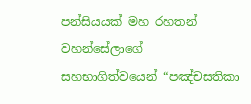පන්සියයක් මහ රහතන් වහන්සේලාගේ සහභාගිත්වයෙන් “පඤ්චසතිකා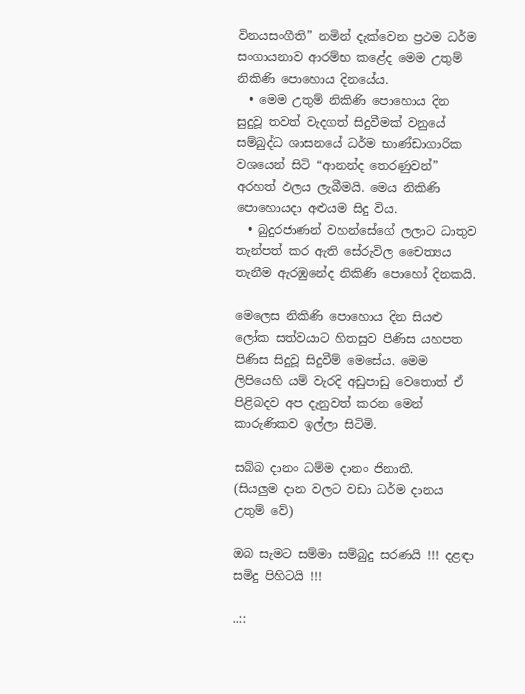විනයසංගීති” නමින් දැක්වෙන ප්‍රථම ධර්ම සංගායනාව ආරම්භ කළේද මෙම උතුම් නිකිණි පොහොය දිනයේය.
  • මෙම උතුම් නිකිණි පොහොය දින සුදුවූ තවත් වැදගත් සිදුවීමක් වනුයේ සම්බුද්ධ ශාසනයේ ධර්ම භාණ්ඩාගාරික වශයෙන් සිටි “ආනන්ද තෙරණුවන්” අරහත් ඵලය ලැබීමයි. මෙය නිකිණි පොහොයදා අළුයම සිදු විය.
  • බුදුරජාණන් වහන්සේගේ ලලාට ධාතුව තැන්පත් කර ඇති සේරුවිල චෛත්‍යය තැනීම ඇරඹුනේද නිකිණි පොහෝ දිනකයි.

මෙලෙස නිකිණි පොහොය දින සියළු ලෝක සත්වයාට හිතසුව පිණිස යහපත පිණිස සිදුවූ සිදුවීම් මෙසේය. මෙම ලිපියෙහි යම් වැරදි අඩුපාඩු වෙතොත් ඒ පිළිබදව අප දැනුවත් කරන මෙන් කාරුණිකව ඉල්ලා සිටිමි.

සබ්බ දානං ධම්ම දානං ජිනාතී.
(සියලුම දාන වලට වඩා ධර්ම දානය උතුම් වේ)

ඔබ සැමට සම්මා සම්බුදු සරණයි !!! දළඳා සමිදු පිහිටයි !!!

..::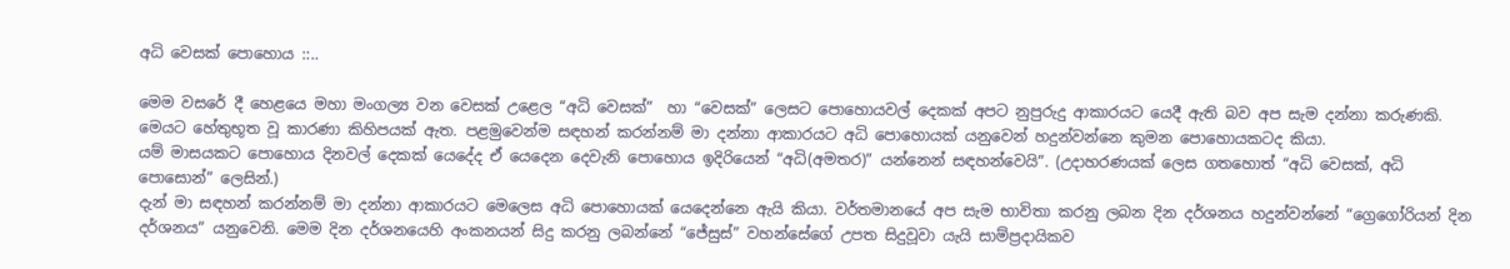අධි වෙසක් පොහොය ::..

මෙම වසරේ දී හෙළයෙ මහා මංගල්‍ය වන වෙසක් උළෙල “අධි වෙසක්”  හා “වෙසක්” ලෙසට පොහොයවල් දෙකක් අපට නුපුරුදු ආකාරයට යෙදී ඇති බව අප සැම දන්නා කරුණකි. මෙයට හේතුභූත වූ කාරණා කිහිපයක් ඇත. පළමුවෙන්ම සඳහන් කරන්නම් මා දන්නා ආකාරයට අධි පොහොයක් යනුවෙන් හදුන්වන්නෙ කුමන පොහොයකටද කියා.
යම් මාසයකට පොහොය දිනවල් දෙකක් යෙදේද ඒ යෙදෙන දෙවැනි පොහොය ඉදිරියෙන් “අධි(අමතර)” යන්නෙන් සඳහන්වෙයි”. (උදාහරණයක් ලෙස ගතහොත් “අධි වෙසක්, අධි පොසොන්” ලෙසින්.)
දැන් මා සඳහන් කරන්නම් මා දන්නා ආකාරයට මෙලෙස අධි පොහොයක් යෙදෙන්නෙ ඇයි කියා. වර්තමානයේ අප සැම භාවිතා කරනු ලබන දින දර්ශනය හදුන්වන්නේ “ග්‍රෙගෝරියන් දින දර්ශනය” යනුවෙනි. මෙම දින දර්ශනයෙහි අංකනයන් සිදු කරනු ලබන්නේ “ජේසුස්” වහන්සේගේ උපත සිදුවූවා යැයි සාම්ප්‍රදායිකව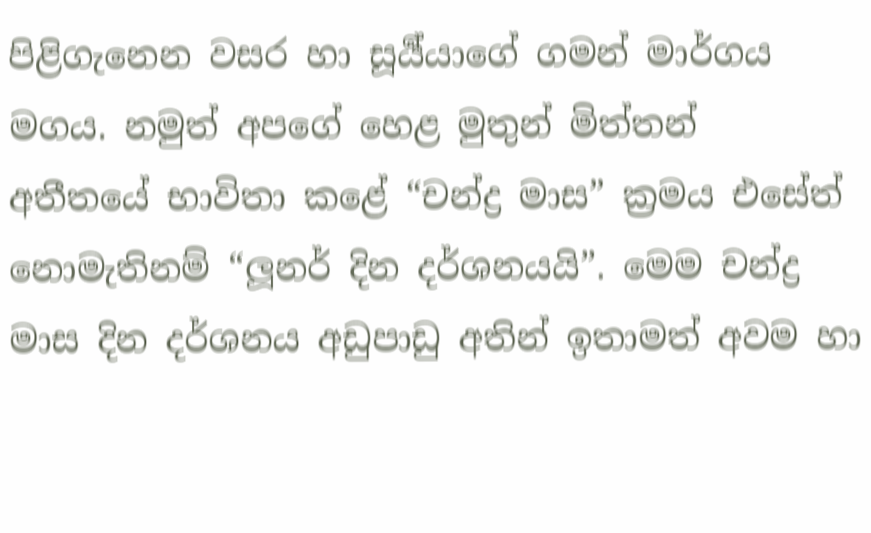පිළිගැනෙන වසර හා සූර්‍ය්යාගේ ගමන් මාර්ගය මගය. නමුත් අපගේ හෙළ මුතුන් මිත්තන්  අතීතයේ භාවිතා කළේ “චන්ද්‍ර මාස” ක්‍රමය එසේත් නොමැතිනම් “ලූනර් දින දර්ශනයයි”. මෙම චන්ද්‍ර මාස දින දර්ශනය අඩුපාඩු අතින් ඉතාමත් අවම හා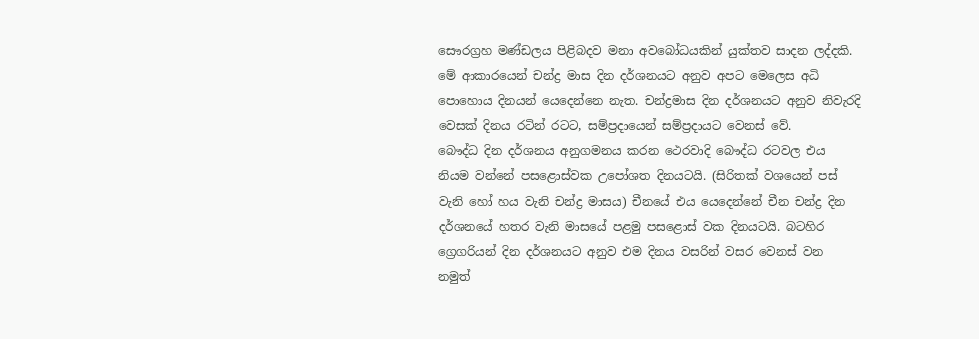සෞරග්‍රහ මණ්ඩලය පිළිබදව මනා අවබෝධයකින් යුක්තව සාදන ලද්දකි. මේ ආකාරයෙන් චන්ද්‍ර මාස දින දර්ශනයට අනුව අපට මෙලෙස අධි පොහොය දිනයන් යෙදෙන්නෙ නැත. චන්ද්‍රමාස දින දර්ශනයට අනුව නිවැරදි වෙසක් දිනය රටින් රටට, සම්ප්‍රදායෙන් සම්ප්‍රදායට වෙනස් වේ.
බෞද්ධ දින දර්ශනය අනුගමනය කරන ථෙරවාදි බෞද්ධ රටවල එය නියම වන්නේ පසළොස්වක උපෝශත දිනයටයි. (සිරිතක් වශයෙන් පස් වැනි හෝ හය වැනි චන්ද්‍ර මාසය) චීනයේ එය යෙදෙන්නේ චීන චන්ද්‍ර දින දර්ශනයේ හතර වැනි මාසයේ පළමු පසළොස් වක දිනයටයි. බටහිර ග්‍රෙගරියන් දින දර්ශනයට අනුව එම දිනය වසරින් වසර වෙනස් වන නමුත්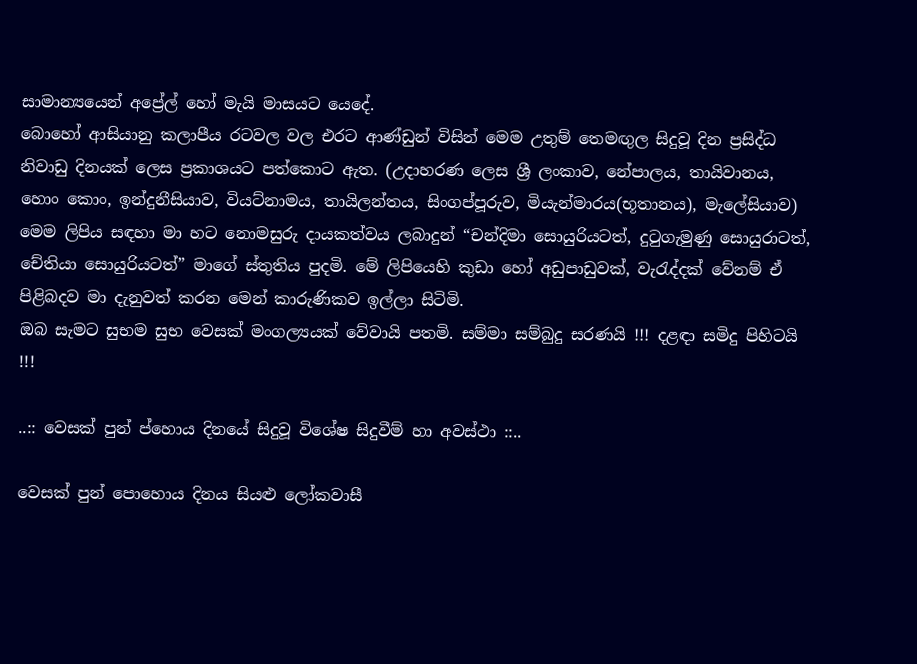සාමාන්‍යයෙන් අප්‍රේල් හෝ මැයි මාසයට යෙදේ.
බොහෝ ආසියානු කලාපීය රටවල වල එරට ආණ්ඩුන් විසින් මෙම උතුම් තෙමඟුල සිදුවූ දින ප්‍රසිද්ධ නිවාඩු දිනයක් ලෙස ප්‍රකාශයට පත්කොට ඇත. (උදාහරණ ලෙස ශ්‍රී ලංකාව, නේපාලය, තායිවානය, හොං කොං, ඉන්දුනීසියාව, වියට්නාමය, තායිලන්තය, සිංගප්පූරුව, මියැන්මාරය(භූතානය), මැලේසියාව)
මෙම ලිපිය සඳහා මා හට නොමසුරු දායකත්වය ලබාදුන් “චන්දිමා සොයුරියටත්, දුටුගැමුණු සොයුරාටත්, චේතියා සොයුරියටත්” මාගේ ස්තුතිය පුදමි. මේ ලිපියෙහි කුඩා හෝ අඩුපාඩුවක්, වැරැද්දක් වේනම් ඒ පිළිබදව මා දැනුවත් කරන මෙන් කාරුණිකව ඉල්ලා සිටිමි.
ඔබ සැමට සුභම සුභ වෙසක් මංගල්‍යයක් වේවායි පතමි. සම්මා සම්බුදු සරණයි !!! දළඳා සමිදු පිහිටයි !!!

..:: වෙසක් පුන් ප්හොය දිනයේ සිදුවූ විශේෂ සිදුවීම් හා අවස්ථා ::..

වෙසක් පුන් පොහොය දිනය සියළු ලෝකවාසී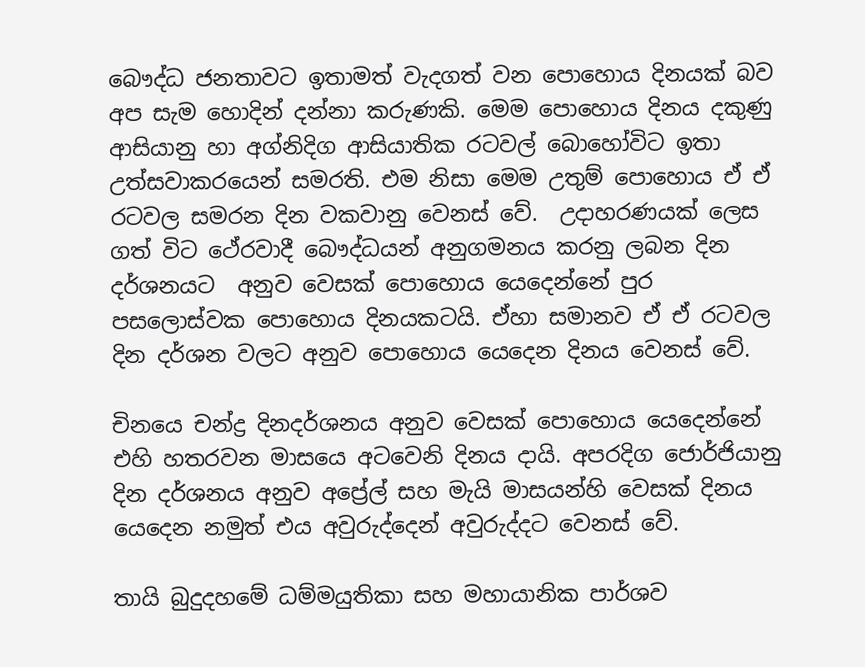බෞද්ධ ජනතාවට ඉතාමත් වැදගත් වන පොහොය දිනයක් බව අප සැම හොදින් දන්නා කරුණකි. මෙම පොහොය දිනය දකුණු ආසියානු හා අග්නිදිග ආසියාතික රටවල් බොහෝවිට ඉතා උත්සවාකරයෙන් සමරති. එම නිසා මෙම උතුම් පොහොය ඒ ඒ රටවල සමරන දින වකවානු වෙනස් වේ.  උදාහරණයක් ලෙස ගත් විට ථේරවාදී බෞද්ධයන් අනුගමනය කරනු ලබන දින දර්ශනයට  අනුව වෙසක් පොහොය යෙදෙන්නේ පුර පසලොස්වක පොහොය දිනයකටයි. ඒහා සමානව ඒ ඒ රටවල දින දර්ශන වලට අනුව පොහොය යෙදෙන දිනය වෙනස් වේ.

චිනයෙ චන්ද්‍ර දිනදර්ශනය අනුව වෙසක් පොහොය යෙදෙන්නේ එහි හතරවන මාසයෙ අටවෙනි දිනය දායි. අපරදිග ජොර්ජියානු දින දර්ශනය අනුව අප්‍රේල් සහ මැයි මාසයන්හි වෙසක් දිනය යෙදෙන නමුත් එය අවුරුද්දෙන් අවුරුද්දට වෙනස් වේ.

තායි බුදුදහමේ ධම්මයුතිකා සහ මහායානික පාර්ශව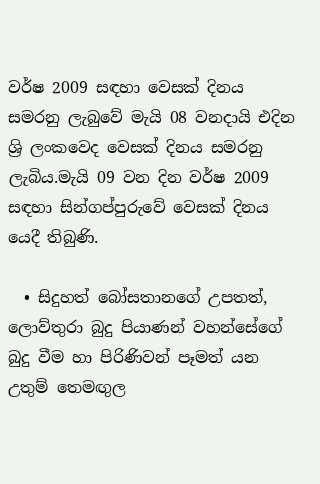වර්ෂ 2009 සඳහා වෙසක් දිනය සමරනු ලැබුවේ මැයි 08 වනදායි එදින ශ්‍රි ලංකවෙද වෙසක් දිනය සමරනු ලැබිය.මැයි 09 වන දින වර්ෂ 2009 සඳහා සින්ගප්පුරුවේ වෙසක් දිනය යෙදී තිබුණි.

  • සිදුහත් බෝසතානගේ උපතත්, ලොව්තුරා බුදු පියාණන් වහන්සේගේ බුදු වීම හා පිරිණිවන් පෑමත් යන උතුම් තෙමඟුල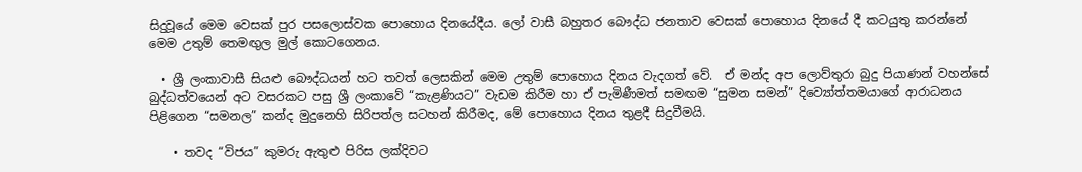සිදුවූයේ මෙම වෙසක් පුර පසලොස්වක පොහොය දිනයේදීය. ලෝ වාසී බහුතර බෞද්ධ ජනතාව වෙසක් පොහොය දිනයේ දී කටයුතු කරන්නේ මෙම උතුම් තෙමඟුල මුල් කොටගෙනය.

  • ශ්‍රී ලංකාවාසී සියළු බෞද්ධයන් හට තවත් ලෙසකින් මෙම උතුම් පොහොය දිනය වැදගත් වේ.  ඒ මන්ද අප ලොව්තුරා බුදු පියාණන් වහන්සේ බුද්ධත්වයෙන් අට වසරකට පසු ශ්‍රී ලංකාවේ “කැළණියට” වැඩම කිරීම හා ඒ පැමිණීමත් සමඟම “සුමන සමන්” දිව්‍යෝත්තමයාගේ ආරාධනය පිළිගෙන “සමනල” කන්ද මුදුනෙහි සිරිපත්ල සටහන් කිරීමද, මේ පොහොය දිනය තුළදී සිදුවීමයි.

    • තවද “විජය” කුමරු ඇතුළු පිරිස ලක්දිවට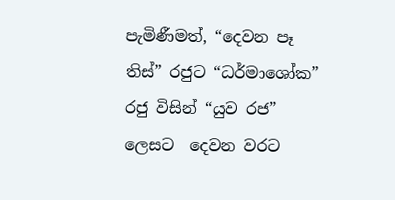පැමිණීමත්, “දෙවන පෑ තිස්” රජුට “ධර්මාශෝක” රජු විසින් “යුව රජ” ලෙසට  දෙවන වරට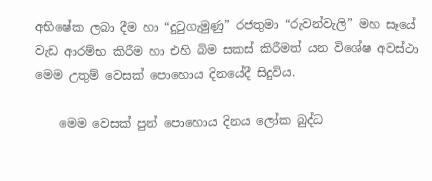අභිෂේක ලබා දීම හා “දුටුගැමුණු” රජතුමා “රුවන්වැලි” මහ සෑයේ වැඩ ආරම්භ කිරීම හා එහි බිම සකස් කිරීමත් යන විශේෂ අවස්ථා මෙම උතුම් වෙසක් පොහොය දිනයේදී සිදුවිය.

    මෙම වෙසක් පුන් පොහොය දිනය ලෝක බුද්ධ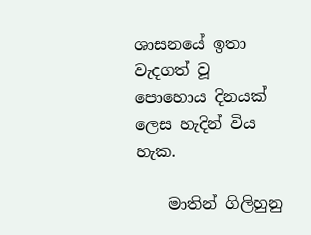ශාසනයේ ඉතා වැදගත් වූ පොහොය දිනයක් ලෙස හැදින් විය හැක.

    මාතින් ගිලිහුනු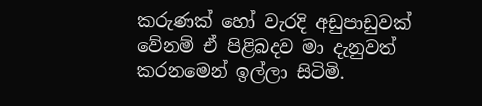කරුණක් හෝ වැරදි අඩුපාඩුවක් වේනම් ඒ පිළිබදව මා දැනුවත් කරනමෙන් ඉල්ලා සිටිමි.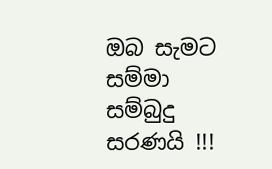ඔබ සැමට සම්මා සම්බුදු සරණයි !!!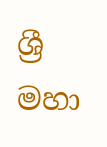ශ්‍රී මහා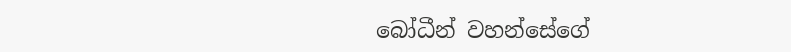බෝධීන් වහන්සේගේ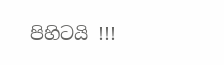පිහිටයි !!!